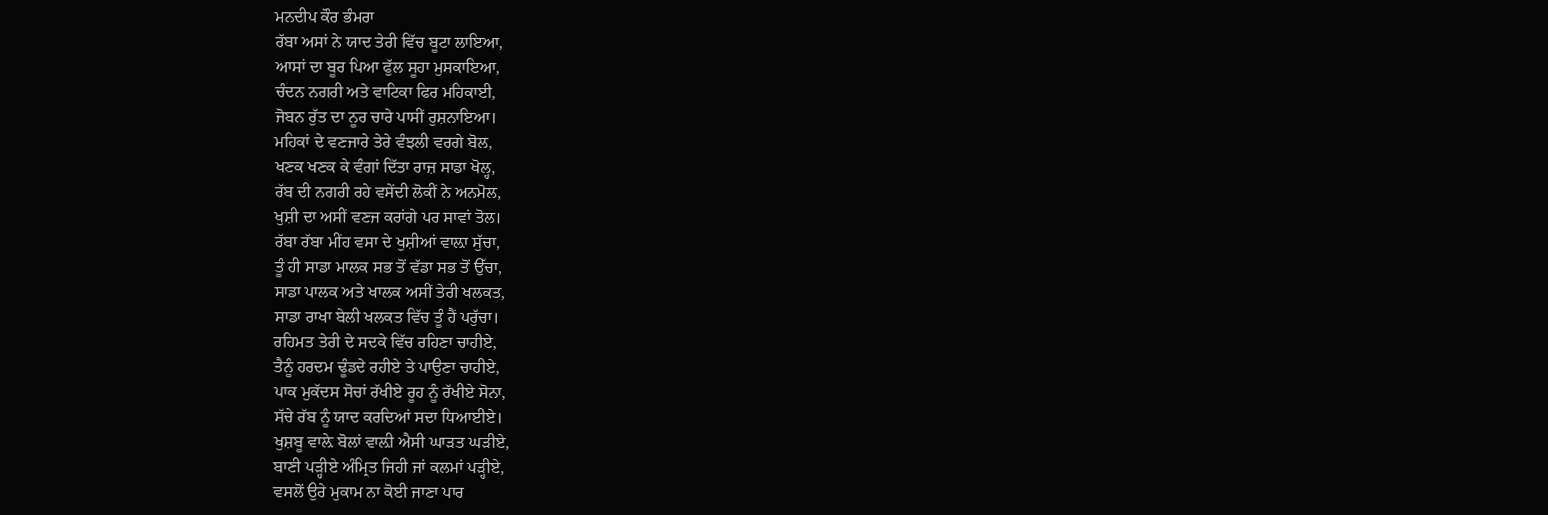ਮਨਦੀਪ ਕੌਰ ਭੰਮਰਾ
ਰੱਬਾ ਅਸਾਂ ਨੇ ਯਾਦ ਤੇਰੀ ਵਿੱਚ ਬੂਟਾ ਲਾਇਆ,
ਆਸਾਂ ਦਾ ਬੂਰ ਪਿਆ ਫੁੱਲ ਸੂਹਾ ਮੁਸਕਾਇਆ,
ਚੰਦਨ ਨਗਰੀ ਅਤੇ ਵਾਟਿਕਾ ਫਿਰ ਮਹਿਕਾਈ,
ਜੋਬਨ ਰੁੱਤ ਦਾ ਨੂਰ ਚਾਰੇ ਪਾਸੀਂ ਰੁਸ਼ਨਾਇਆ।
ਮਹਿਕਾਂ ਦੇ ਵਣਜਾਰੇ ਤੇਰੇ ਵੰਝਲੀ ਵਰਗੇ ਬੋਲ,
ਖਣਕ ਖਣਕ ਕੇ ਵੰਗਾਂ ਦਿੱਤਾ ਰਾਜ਼ ਸਾਡਾ ਖੋਲ੍ਹ,
ਰੱਬ ਦੀ ਨਗਰੀ ਰਹੇ ਵਸੇਂਦੀ ਲੋਕੀਂ ਨੇ ਅਨਮੋਲ,
ਖੁਸ਼ੀ ਦਾ ਅਸੀਂ ਵਣਜ ਕਰਾਂਗੇ ਪਰ ਸਾਵਾਂ ਤੋਲ।
ਰੱਬਾ ਰੱਬਾ ਮੀਂਹ ਵਸਾ ਦੇ ਖੁਸ਼ੀਆਂ ਵਾਲ਼ਾ ਸੁੱਚਾ,
ਤੂੰ ਹੀ ਸਾਡਾ ਮਾਲਕ ਸਭ ਤੋਂ ਵੱਡਾ ਸਭ ਤੋਂ ਉੱਚਾ,
ਸਾਡਾ ਪਾਲਕ ਅਤੇ ਖਾਲਕ ਅਸੀਂ ਤੇਰੀ ਖਲਕਤ,
ਸਾਡਾ ਰਾਖਾ ਬੇਲੀ ਖਲਕਤ ਵਿੱਚ ਤੂੰ ਹੈਂ ਪਰੁੱਚਾ।
ਰਹਿਮਤ ਤੇਰੀ ਦੇ ਸਦਕੇ ਵਿੱਚ ਰਹਿਣਾ ਚਾਹੀਏ,
ਤੈਨੂੰ ਹਰਦਮ ਢੂੰਡਦੇ ਰਹੀਏ ਤੇ ਪਾਉਣਾ ਚਾਹੀਏ,
ਪਾਕ ਮੁਕੱਦਸ ਸੋਚਾਂ ਰੱਖੀਏ ਰੂਹ ਨੂੰ ਰੱਖੀਏ ਸੋਨਾ,
ਸੱਚੇ ਰੱਬ ਨੂੰ ਯਾਦ ਕਰਦਿਆਂ ਸਦਾ ਧਿਆਈਏ।
ਖੁਸ਼ਬੂ ਵਾਲ਼ੇ ਬੋਲਾਂ ਵਾਲ਼ੀ ਐਸੀ ਘਾੜਤ ਘੜੀਏ,
ਬਾਣੀ ਪੜ੍ਹੀਏ ਅੰਮ੍ਰਿਤ ਜਿਹੀ ਜਾਂ ਕਲਮਾਂ ਪੜ੍ਹੀਏ,
ਵਸਲੋਂ ਉਰੇ ਮੁਕਾਮ ਨਾ ਕੋਈ ਜਾਣਾ ਪਾਰ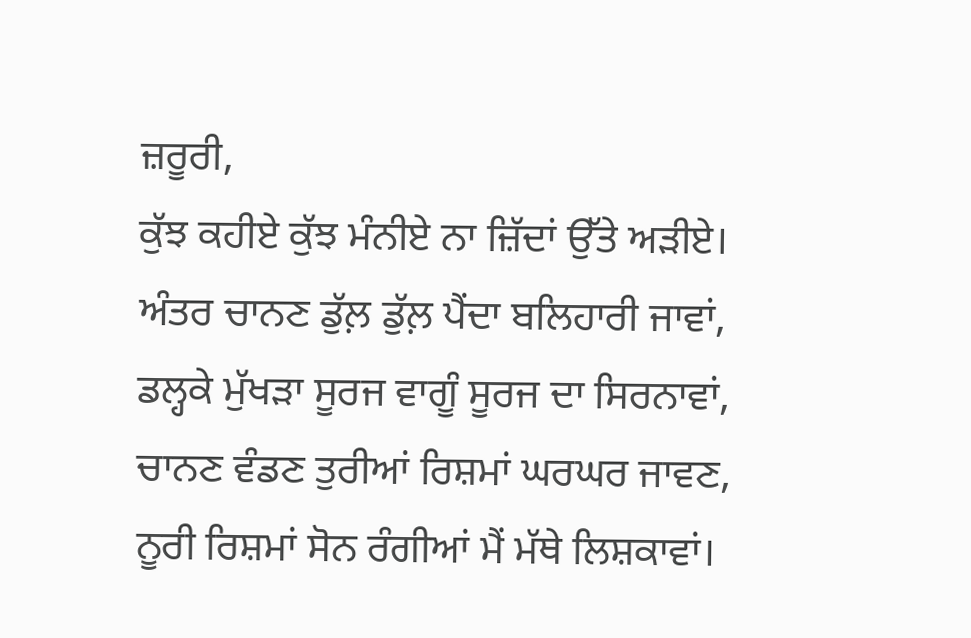ਜ਼ਰੂਰੀ,
ਕੁੱਝ ਕਹੀਏ ਕੁੱਝ ਮੰਨੀਏ ਨਾ ਜ਼ਿੱਦਾਂ ਉੱਤੇ ਅੜੀਏ।
ਅੰਤਰ ਚਾਨਣ ਡੁੱਲ਼ ਡੁੱਲ਼ ਪੈਂਦਾ ਬਲਿਹਾਰੀ ਜਾਵਾਂ,
ਡਲ੍ਹਕੇ ਮੁੱਖੜਾ ਸੂਰਜ ਵਾਗੂੰ ਸੂਰਜ ਦਾ ਸਿਰਨਾਵਾਂ,
ਚਾਨਣ ਵੰਡਣ ਤੁਰੀਆਂ ਰਿਸ਼ਮਾਂ ਘਰਘਰ ਜਾਵਣ,
ਨੂਰੀ ਰਿਸ਼ਮਾਂ ਸੋਨ ਰੰਗੀਆਂ ਮੈਂ ਮੱਥੇ ਲਿਸ਼ਕਾਵਾਂ।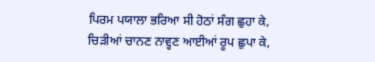ਪਿਰਮ ਪਯਾਲਾ ਭਰਿਆ ਸੀ ਹੋਠਾਂ ਸੰਗ ਛੁਹਾ ਕੇ,
ਚਿੜੀਆਂ ਚਾਨਣ ਨਾਵ੍ਹਣ ਆਈਆਂ ਰੂਪ ਛੁਪਾ ਕੇ,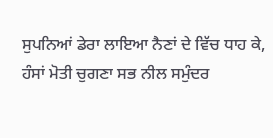ਸੁਪਨਿਆਂ ਡੇਰਾ ਲਾਇਆ ਨੈਣਾਂ ਦੇ ਵਿੱਚ ਧਾਹ ਕੇ,
ਹੰਸਾਂ ਮੋਤੀ ਚੁਗਣਾ ਸਭ ਨੀਲ ਸਮੁੰਦਰ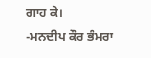ਗਾਹ ਕੇ।
-ਮਨਦੀਪ ਕੌਰ ਭੰਮਰਾ